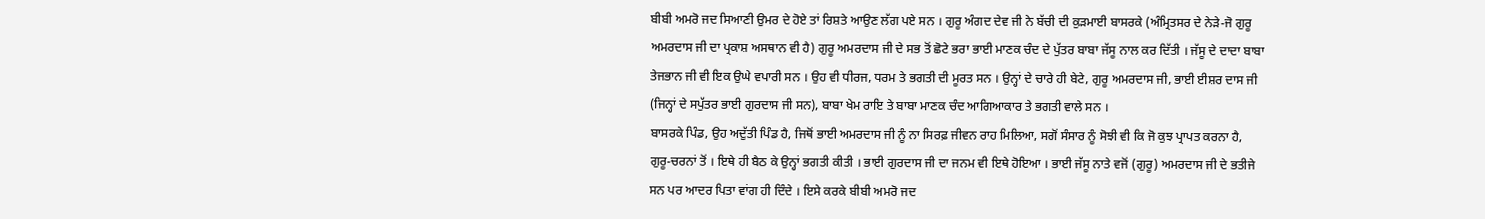ਬੀਬੀ ਅਮਰੋ ਜਦ ਸਿਆਣੀ ਉਮਰ ਦੇ ਹੋਏ ਤਾਂ ਰਿਸ਼ਤੇ ਆਉਣ ਲੱਗ ਪਏ ਸਨ । ਗੁਰੂ ਅੰਗਦ ਦੇਵ ਜੀ ਨੇ ਬੱਚੀ ਦੀ ਕੁੜਮਾਈ ਬਾਸਰਕੇ (ਅੰਮ੍ਰਿਤਸਰ ਦੇ ਨੇੜੇ-ਜੋ ਗੁਰੂ ਅਮਰਦਾਸ ਜੀ ਦਾ ਪ੍ਰਕਾਸ਼ ਅਸਥਾਨ ਵੀ ਹੈ) ਗੁਰੂ ਅਮਰਦਾਸ ਜੀ ਦੇ ਸਭ ਤੋਂ ਛੋਟੇ ਭਰਾ ਭਾਈ ਮਾਣਕ ਚੰਦ ਦੇ ਪੁੱਤਰ ਬਾਬਾ ਜੱਸੂ ਨਾਲ ਕਰ ਦਿੱਤੀ । ਜੱਸੂ ਦੇ ਦਾਦਾ ਬਾਬਾ ਤੇਜਭਾਨ ਜੀ ਵੀ ਇਕ ਉਘੇ ਵਪਾਰੀ ਸਨ । ਉਹ ਵੀ ਧੀਰਜ, ਧਰਮ ਤੇ ਭਗਤੀ ਦੀ ਮੂਰਤ ਸਨ । ਉਨ੍ਹਾਂ ਦੇ ਚਾਰੇ ਹੀ ਬੇਟੇ, ਗੁਰੂ ਅਮਰਦਾਸ ਜੀ, ਭਾਈ ਈਸ਼ਰ ਦਾਸ ਜੀ (ਜਿਨ੍ਹਾਂ ਦੇ ਸਪੁੱਤਰ ਭਾਈ ਗੁਰਦਾਸ ਜੀ ਸਨ), ਬਾਬਾ ਖੇਮ ਰਾਇ ਤੇ ਬਾਬਾ ਮਾਣਕ ਚੰਦ ਆਗਿਆਕਾਰ ਤੇ ਭਗਤੀ ਵਾਲੇ ਸਨ ।
ਬਾਸਰਕੇ ਪਿੰਡ, ਉਹ ਅਦੁੱਤੀ ਪਿੰਡ ਹੈ, ਜਿਥੋਂ ਭਾਈ ਅਮਰਦਾਸ ਜੀ ਨੂੰ ਨਾ ਸਿਰਫ਼ ਜੀਵਨ ਰਾਹ ਮਿਲਿਆ, ਸਗੋਂ ਸੰਸਾਰ ਨੂੰ ਸੋਝੀ ਵੀ ਕਿ ਜੋ ਕੁਝ ਪ੍ਰਾਪਤ ਕਰਨਾ ਹੈ, ਗੁਰੂ-ਚਰਨਾਂ ਤੋਂ । ਇਥੇ ਹੀ ਬੈਠ ਕੇ ਉਨ੍ਹਾਂ ਭਗਤੀ ਕੀਤੀ । ਭਾਈ ਗੁਰਦਾਸ ਜੀ ਦਾ ਜਨਮ ਵੀ ਇਥੇ ਹੋਇਆ । ਭਾਈ ਜੱਸੂ ਨਾਤੇ ਵਜੋਂ (ਗੁਰੂ) ਅਮਰਦਾਸ ਜੀ ਦੇ ਭਤੀਜੇ ਸਨ ਪਰ ਆਦਰ ਪਿਤਾ ਵਾਂਗ ਹੀ ਦਿੰਦੇ । ਇਸੇ ਕਰਕੇ ਬੀਬੀ ਅਮਰੋ ਜਦ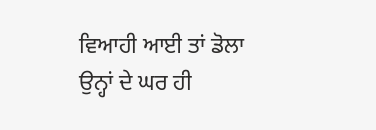ਵਿਆਹੀ ਆਈ ਤਾਂ ਡੋਲਾ ਉਨ੍ਹਾਂ ਦੇ ਘਰ ਹੀ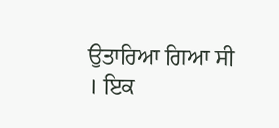ਉਤਾਰਿਆ ਗਿਆ ਸੀ । ਇਕ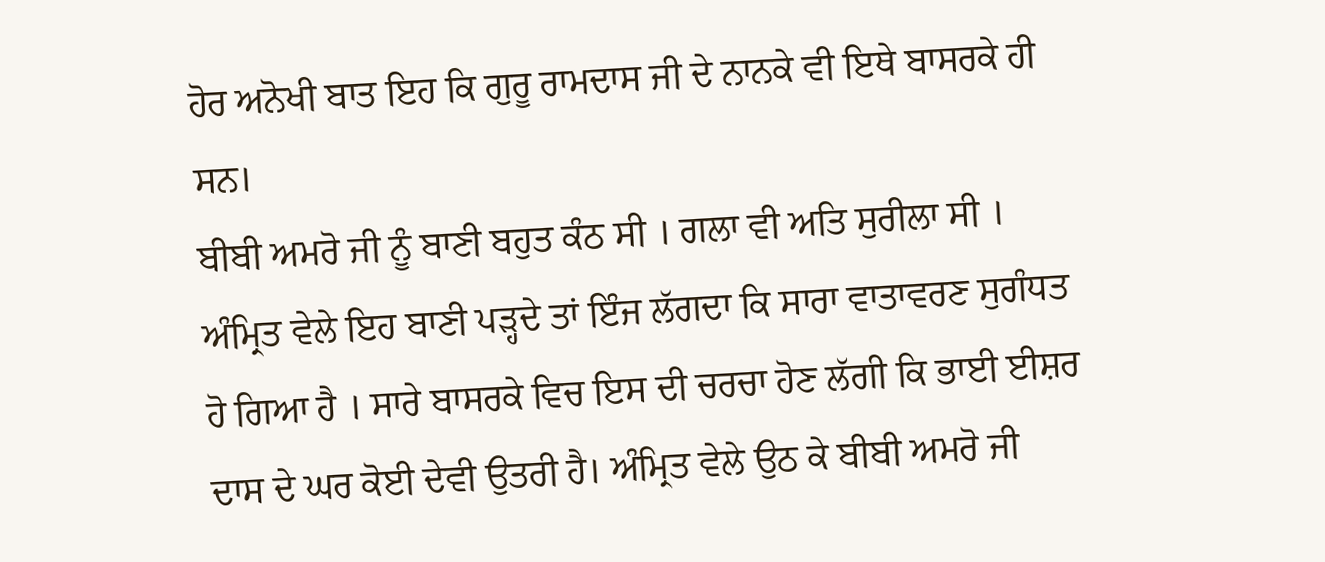ਹੋਰ ਅਨੋਖੀ ਬਾਤ ਇਹ ਕਿ ਗੁਰੂ ਰਾਮਦਾਸ ਜੀ ਦੇ ਨਾਨਕੇ ਵੀ ਇਥੇ ਬਾਸਰਕੇ ਹੀ ਸਨ।
ਬੀਬੀ ਅਮਰੋ ਜੀ ਨੂੰ ਬਾਣੀ ਬਹੁਤ ਕੰਠ ਸੀ । ਗਲਾ ਵੀ ਅਤਿ ਸੁਰੀਲਾ ਸੀ । ਅੰਮ੍ਰਿਤ ਵੇਲੇ ਇਹ ਬਾਣੀ ਪੜ੍ਹਦੇ ਤਾਂ ਇੰਜ ਲੱਗਦਾ ਕਿ ਸਾਰਾ ਵਾਤਾਵਰਣ ਸੁਗੰਧਤ ਹੋ ਗਿਆ ਹੈ । ਸਾਰੇ ਬਾਸਰਕੇ ਵਿਚ ਇਸ ਦੀ ਚਰਚਾ ਹੋਣ ਲੱਗੀ ਕਿ ਭਾਈ ਈਸ਼ਰ ਦਾਸ ਦੇ ਘਰ ਕੋਈ ਦੇਵੀ ਉਤਰੀ ਹੈ। ਅੰਮ੍ਰਿਤ ਵੇਲੇ ਉਠ ਕੇ ਬੀਬੀ ਅਮਰੋ ਜੀ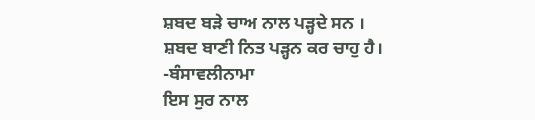ਸ਼ਬਦ ਬੜੇ ਚਾਅ ਨਾਲ ਪੜ੍ਹਦੇ ਸਨ ।
ਸ਼ਬਦ ਬਾਣੀ ਨਿਤ ਪੜ੍ਹਨ ਕਰ ਚਾਹੁ ਹੈ।
-ਬੰਸਾਵਲੀਨਾਮਾ
ਇਸ ਸੁਰ ਨਾਲ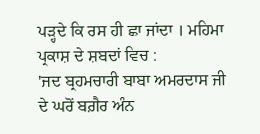ਪੜ੍ਹਦੇ ਕਿ ਰਸ ਹੀ ਛਾ ਜਾਂਦਾ । ਮਹਿਮਾ ਪ੍ਰਕਾਸ਼ ਦੇ ਸ਼ਬਦਾਂ ਵਿਚ :
'ਜਦ ਬ੍ਰਹਮਚਾਰੀ ਬਾਬਾ ਅਮਰਦਾਸ ਜੀ ਦੇ ਘਰੋਂ ਬਗ਼ੈਰ ਅੰਨ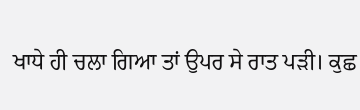ਖਾਧੇ ਹੀ ਚਲਾ ਗਿਆ ਤਾਂ ਉਪਰ ਸੇ ਰਾਤ ਪੜੀ। ਕੁਛ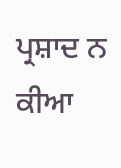ਪ੍ਰਸ਼ਾਦ ਨ ਕੀਆ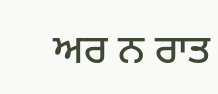ਅਰ ਨ ਰਾਤ